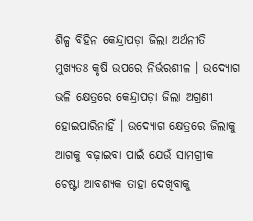ଶିଳ୍ପ ବିହିନ କେନ୍ଦ୍ରାପଡ଼ା ଜିଲା ଅର୍ଥନୀତି ମୁଖ୍ୟତଃ କୃଷି ଉପରେ ନିର୍ଭରଶୀଳ । ଉଦ୍ୟୋଗ ଭଳି କ୍ଷେତ୍ରରେ କେନ୍ଦ୍ରାପଡ଼ା ଜିଲା ଅଗ୍ରଣୀ ହୋଇପାରିନାହିଁ । ଉଦ୍ୟୋଗ କ୍ଷେତ୍ରରେ ଜିଲାକୁ ଆଗକୁ ବଢ଼ାଇବା ପାଇଁ ଯେଉଁ ସାମଗ୍ରୀକ ଚେଷ୍ଟା ଆବଶ୍ୟକ ତାହା ଦେଖିବାକୁ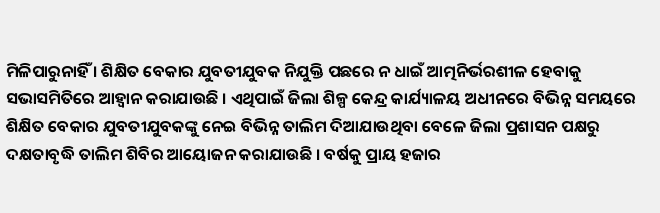ମିଳିପାରୁନାହିଁ । ଶିକ୍ଷିତ ବେକାର ଯୁବତୀଯୁବକ ନିଯୁକ୍ତି ପଛରେ ନ ଧାଇଁ ଆତ୍ମନିର୍ଭରଶୀଳ ହେବାକୁ ସଭାସମିତିରେ ଆହ୍ୱାନ କରାଯାଉଛି । ଏଥିପାଇଁ ଜିଲା ଶିଳ୍ପ କେନ୍ଦ୍ର କାର୍ଯ୍ୟାଳୟ ଅଧୀନରେ ବିଭିନ୍ନ ସମୟରେ ଶିକ୍ଷିତ ବେକାର ଯୁବତୀଯୁବକଙ୍କୁ ନେଇ ବିଭିନ୍ନ ତାଲିମ ଦିଆଯାଉଥିବା ବେଳେ ଜିଲା ପ୍ରଶାସନ ପକ୍ଷରୁ ଦକ୍ଷତାବୃଦ୍ଧି ତାଲିମ ଶିବିର ଆୟୋଜନ କରାଯାଉଛି । ବର୍ଷକୁ ପ୍ରାୟ ହଜାର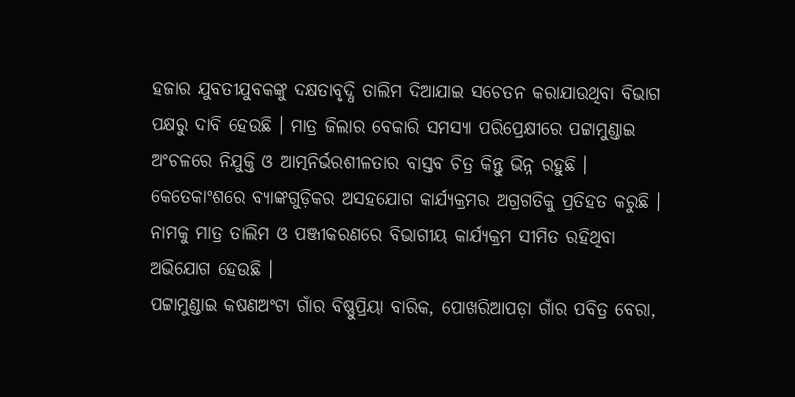ହଜାର ଯୁବତୀଯୁବକଙ୍କୁ ଦକ୍ଷତାବୃଦ୍ଧି ତାଲିମ ଦିଆଯାଇ ସଚେତନ କରାଯାଉଥିବା ବିଭାଗ ପକ୍ଷରୁ ଦାବି ହେଉଛି । ମାତ୍ର ଜିଲାର ବେକାରି ସମସ୍ୟା ପରିପ୍ରେକ୍ଷୀରେ ପଟ୍ଟାମୁଣ୍ଡାଇ ଅଂଚଳରେ ନିଯୁକ୍ତି ଓ ଆତ୍ମନିର୍ଭରଶୀଳତାର ବାସ୍ତବ ଚିତ୍ର କିନ୍ତୁ ଭିନ୍ନ ରହୁଛି । କେତେକାଂଶରେ ବ୍ୟାଙ୍କଗୁଡ଼ିକର ଅସହଯୋଗ କାର୍ଯ୍ୟକ୍ରମର ଅଗ୍ରଗତିକୁ ପ୍ରତିହତ କରୁଛି । ନାମକୁ ମାତ୍ର ତାଲିମ ଓ ପଞ୍ଜୀକରଣରେ ବିଭାଗୀୟ କାର୍ଯ୍ୟକ୍ରମ ସୀମିତ ରହିଥିବା ଅଭିଯୋଗ ହେଉଛି ।
ପଟ୍ଟାମୁଣ୍ଡାଇ କଷଣଅଂଟା ଗାଁର ବିଷ୍ଣୁପ୍ରିୟା ବାରିକ, ପୋଖରିଆପଡ଼ା ଗାଁର ପବିତ୍ର ବେରା,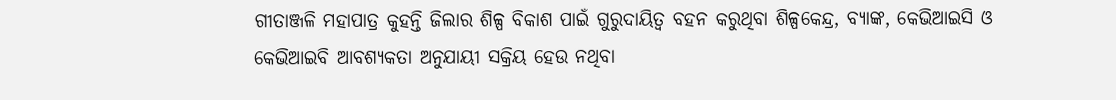ଗୀତାଞ୍ଜଳି ମହାପାତ୍ର କୁହନ୍ତି ଜିଲାର ଶିଳ୍ପ ବିକାଶ ପାଇଁ ଗୁରୁଦାୟିତ୍ୱ ବହନ କରୁଥିବା ଶିଳ୍ପକେନ୍ଦ୍ର, ବ୍ୟାଙ୍କ, କେଭିଆଇସି ଓ କେଭିଆଇବି ଆବଶ୍ୟକତା ଅନୁଯାୟୀ ସକ୍ରିୟ ହେଉ ନଥିବା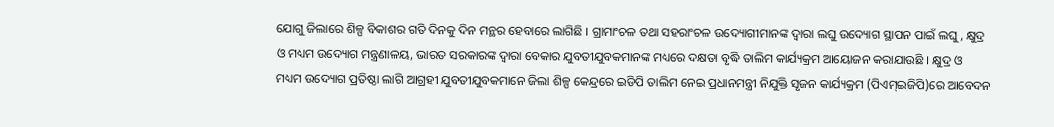ଯୋଗୁ ଜିଲାରେ ଶିଳ୍ପ ବିକାଶର ଗତି ଦିନକୁ ଦିନ ମନ୍ଥର ହେବାରେ ଲାଗିଛି । ଗ୍ରାମାଂଚଳ ତଥା ସହରାଂଚଳ ଉଦ୍ୟୋଗୀମାନଙ୍କ ଦ୍ୱାରା ଲଘୁ ଉଦ୍ୟୋଗ ସ୍ଥାପନ ପାଇଁ ଲଘୁ, କ୍ଷୁଦ୍ର ଓ ମଧ୍ୟମ ଉଦ୍ୟୋଗ ମନ୍ତ୍ରଣାଳୟ, ଭାରତ ସରକାରଙ୍କ ଦ୍ୱାରା ବେକାର ଯୁବତୀଯୁବକମାନଙ୍କ ମଧ୍ୟରେ ଦକ୍ଷତା ବୃଦ୍ଧି ତାଲିମ କାର୍ଯ୍ୟକ୍ରମ ଆୟୋଜନ କରାଯାଉଛି । କ୍ଷୁଦ୍ର ଓ ମଧ୍ୟମ ଉଦ୍ୟୋଗ ପ୍ରତିଷ୍ଠା ଲାଗି ଆଗ୍ରହୀ ଯୁବତୀଯୁବକମାନେ ଜିଲା ଶିଳ୍ପ କେନ୍ଦ୍ରରେ ଇଡିପି ତାଲିମ ନେଇ ପ୍ରଧାନମନ୍ତ୍ରୀ ନିଯୁକ୍ତି ସୃଜନ କାର୍ଯ୍ୟକ୍ରମ (ପିଏମ୍ଇଜିପି)ରେ ଆବେଦନ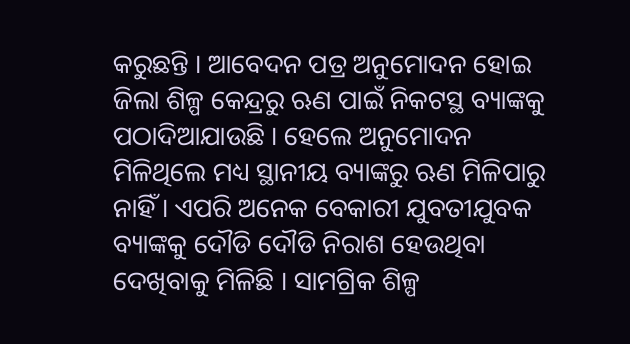କରୁଛନ୍ତି । ଆବେଦନ ପତ୍ର ଅନୁମୋଦନ ହୋଇ ଜିଲା ଶିଳ୍ପ କେନ୍ଦ୍ରରୁ ଋଣ ପାଇଁ ନିକଟସ୍ଥ ବ୍ୟାଙ୍କକୁ ପଠାଦିଆଯାଉଛି । ହେଲେ ଅନୁମୋଦନ ମିଳିଥିଲେ ମଧ୍ୟ ସ୍ଥାନୀୟ ବ୍ୟାଙ୍କରୁ ଋଣ ମିଳିପାରୁ ନାହିଁ । ଏପରି ଅନେକ ବେକାରୀ ଯୁବତୀଯୁବକ ବ୍ୟାଙ୍କକୁ ଦୌଡି ଦୌଡି ନିରାଶ ହେଉଥିବା ଦେଖିବାକୁ ମିଳିଛି । ସାମଗ୍ରିକ ଶିଳ୍ପ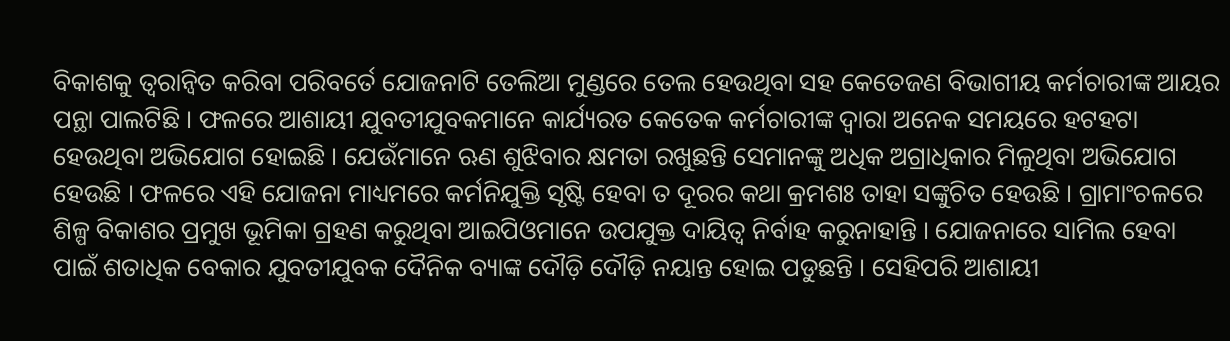ବିକାଶକୁ ତ୍ୱରାନ୍ୱିତ କରିବା ପରିବର୍ତେ ଯୋଜନାଟି ତେଲିଆ ମୁଣ୍ଡରେ ତେଲ ହେଉଥିବା ସହ କେତେଜଣ ବିଭାଗୀୟ କର୍ମଚାରୀଙ୍କ ଆୟର ପନ୍ଥା ପାଲଟିଛି । ଫଳରେ ଆଶାୟୀ ଯୁବତୀଯୁବକମାନେ କାର୍ଯ୍ୟରତ କେତେକ କର୍ମଚାରୀଙ୍କ ଦ୍ୱାରା ଅନେକ ସମୟରେ ହଟହଟା ହେଉଥିବା ଅଭିଯୋଗ ହୋଇଛି । ଯେଉଁମାନେ ଋଣ ଶୁଝିବାର କ୍ଷମତା ରଖୁଛନ୍ତି ସେମାନଙ୍କୁ ଅଧିକ ଅଗ୍ରାଧିକାର ମିଳୁଥିବା ଅଭିଯୋଗ ହେଉଛି । ଫଳରେ ଏହି ଯୋଜନା ମାଧ୍ୟମରେ କର୍ମନିଯୁକ୍ତି ସୃଷ୍ଟି ହେବା ତ ଦୂରର କଥା କ୍ରମଶଃ ତାହା ସଙ୍କୁଚିତ ହେଉଛି । ଗ୍ରାମାଂଚଳରେ ଶିଳ୍ପ ବିକାଶର ପ୍ରମୁଖ ଭୂମିକା ଗ୍ରହଣ କରୁଥିବା ଆଇପିଓମାନେ ଉପଯୁକ୍ତ ଦାୟିତ୍ୱ ନିର୍ବାହ କରୁନାହାନ୍ତି । ଯୋଜନାରେ ସାମିଲ ହେବା ପାଇଁ ଶତାଧିକ ବେକାର ଯୁବତୀଯୁବକ ଦୈନିକ ବ୍ୟାଙ୍କ ଦୌଡ଼ି ଦୌଡ଼ି ନୟାନ୍ତ ହୋଇ ପଡୁଛନ୍ତି । ସେହିପରି ଆଶାୟୀ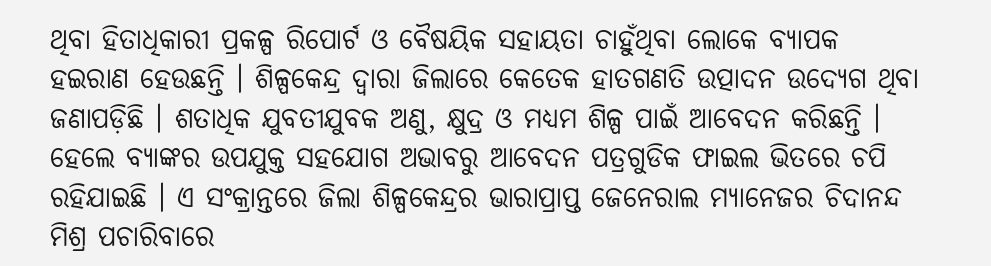ଥିବା ହିତାଧିକାରୀ ପ୍ରକଳ୍ପ ରିପୋର୍ଟ ଓ ବୈଷୟିକ ସହାୟତା ଚାହୁଁଥିବା ଲୋକେ ବ୍ୟାପକ ହଇରାଣ ହେଉଛନ୍ତି । ଶିଳ୍ପକେନ୍ଦ୍ର ଦ୍ୱାରା ଜିଲାରେ କେତେକ ହାତଗଣତି ଉତ୍ପାଦନ ଉଦ୍ୟେଗ ଥିବା ଜଣାପଡ଼ିଛି । ଶତାଧିକ ଯୁବତୀଯୁବକ ଅଣୁ, କ୍ଷୁଦ୍ର ଓ ମଧ୍ୟମ ଶିଳ୍ପ ପାଇଁ ଆବେଦନ କରିଛନ୍ତି । ହେଲେ ବ୍ୟାଙ୍କର ଉପଯୁକ୍ତ ସହଯୋଗ ଅଭାବରୁ ଆବେଦନ ପତ୍ରଗୁଡିକ ଫାଇଲ ଭିତରେ ଚପି ରହିଯାଇଛି । ଏ ସଂକ୍ରାନ୍ତରେ ଜିଲା ଶିଳ୍ପକେନ୍ଦ୍ରର ଭାରାପ୍ରାପ୍ତ ଜେନେରାଲ ମ୍ୟାନେଜର ଚିଦାନନ୍ଦ ମିଶ୍ର ପଚାରିବାରେ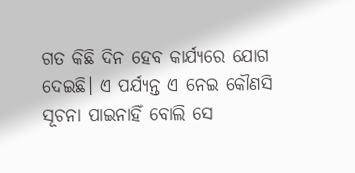ଗତ କିଛି ଦିନ ହେବ କାର୍ଯ୍ୟରେ ଯୋଗ ଦେଇଛି। ଏ ପର୍ଯ୍ୟନ୍ତ ଏ ନେଇ କୌଣସି ସୂଚନା ପାଇନାହିଁ ବୋଲି ସେ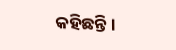କହିଛନ୍ତି ।